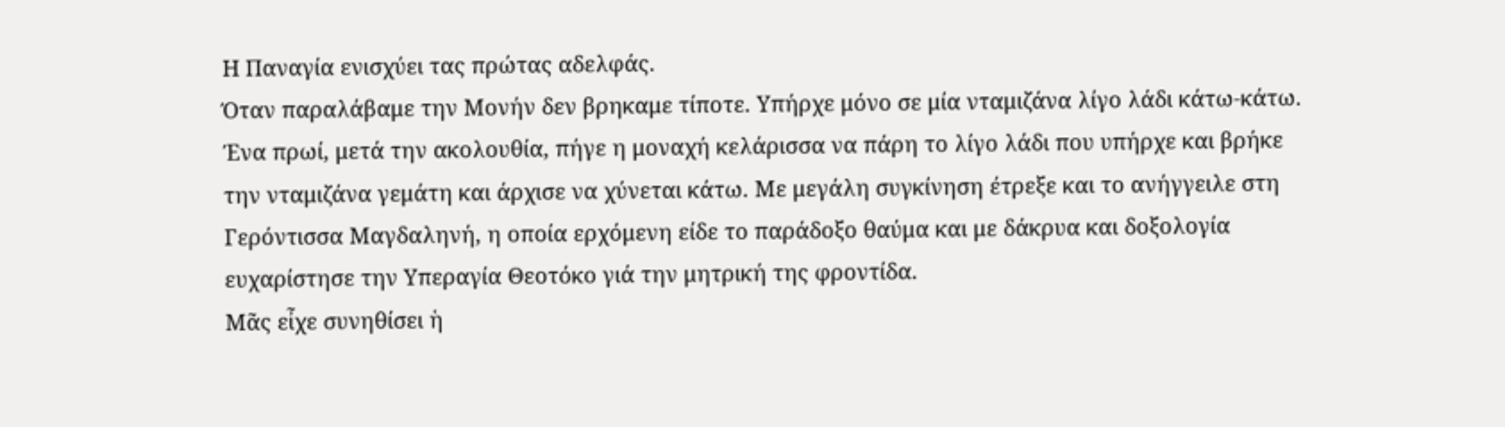Η Παναγία ενισχύει τας πρώτας αδελφάς.
Όταν παραλάβαμε την Μονήν δεν βρηκαμε τίποτε. Υπήρχε μόνο σε μία νταμιζάνα λίγο λάδι κάτω-κάτω. Ένα πρωί, μετά την ακολουθία, πήγε η μοναχή κελάρισσα να πάρη το λίγο λάδι που υπήρχε και βρήκε την νταμιζάνα γεμάτη και άρχισε να χύνεται κάτω. Με μεγάλη συγκίνηση έτρεξε και το ανήγγειλε στη Γερόντισσα Μαγδαληνή, η οποία ερχόμενη είδε το παράδοξο θαύμα και με δάκρυα και δοξολογία ευχαρίστησε την Υπεραγία Θεοτόκο γιά την μητρική της φροντίδα.
Μᾶς εἶχε συνηθίσει ἡ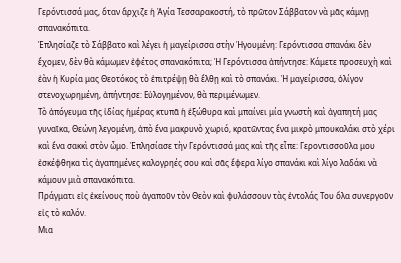Γερόντισσά μας, ὅταν ἄρχιζε ἡ Ἁγία Τεσσαρακοστή, τὸ πρῶτον Σάββατον νὰ μᾶς κάμνῃ σπανακόπιτα.
Ἐπλησίαζε τὸ Σάββατο καὶ λέγει ἡ μαγείρισσα στὴν Ἡγουμένη: Γερόντισσα σπανάκι δὲν ἔχομεν, δὲν θὰ κάμωμεν ἐφέτος σπανακόπιτα; Ἡ Γερόντισσα ἀπήντησε: Κάμετε προσευχὴ καὶ ἐὰν ἡ Κυρία μας Θεοτόκος τὸ ἐπιτρέψῃ θὰ ἔλθῃ καὶ τὸ σπανάκι. Ἡ μαγείρισσα, ὀλίγον στενοχωρημένη, ἀπήντησε: Εὐλογημένον, θὰ περιμένωμεν.
Τὸ ἀπόγευμα τῆς ἰδίας ἡμέρας κτυπᾶ ἡ ἐξώθυρα καὶ μπαίνει μία γνωστὴ καὶ ἀγαπητή μας γυναῖκα, Θεώνη λεγομένη, ἀπὸ ἕνα μακρυνὸ χωριό, κρατῶντας ἕνα μικρὸ μπουκαλάκι στὸ χέρι καὶ ἕνα σακκὶ στὸν ὦμο. Ἐπλησίασε τὴν Γερόντισσά μας καὶ τῆς εἶπε: Γεροντισσοῦλα μου ἐσκέφθηκα τὶς ἀγαπημένες καλογρηές σου καὶ σᾶς ἔφερα λίγο σπανάκι καὶ λίγο λαδάκι νὰ κάμουν μιὰ σπανακόπιτα.
Πράγματι εἰς ἐκείνους ποὺ ἀγαποῦν τὸν Θεὸν καὶ φυλάσσουν τὰς ἐντολάς Του ὅλα συνεργοῦν εἰς τὸ καλόν.
Μια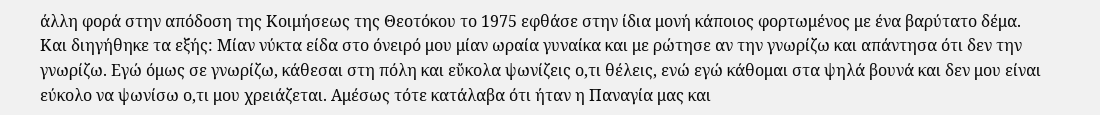άλλη φορά στην απόδοση της Κοιμήσεως της Θεοτόκου το 1975 εφθάσε στην ίδια μονή κάποιος φορτωμένος με ένα βαρύτατο δέμα. Και διηγήθηκε τα εξής: Μίαν νύκτα είδα στο όνειρό μου μίαν ωραία γυναίκα και με ρώτησε αν την γνωρίζω και απάντησα ότι δεν την γνωρίζω. Εγώ όμως σε γνωρίζω, κάθεσαι στη πόλη και εὔκολα ψωνίζεις ο,τι θέλεις, ενώ εγώ κάθομαι στα ψηλά βουνά και δεν μου είναι εύκολο να ψωνίσω ο,τι μου χρειάζεται. Αμέσως τότε κατάλαβα ότι ήταν η Παναγία μας και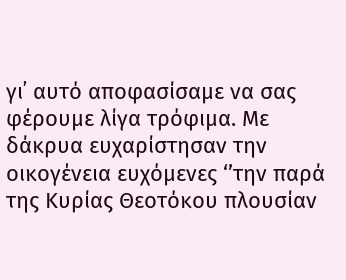γι᾿ αυτό αποφασίσαμε να σας φέρουμε λίγα τρόφιμα. Με δάκρυα ευχαρίστησαν την οικογένεια ευχόμενες ‘’την παρά της Κυρίας Θεοτόκου πλουσίαν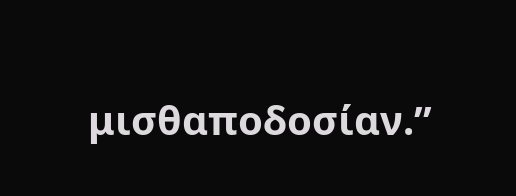μισθαποδοσίαν.’’